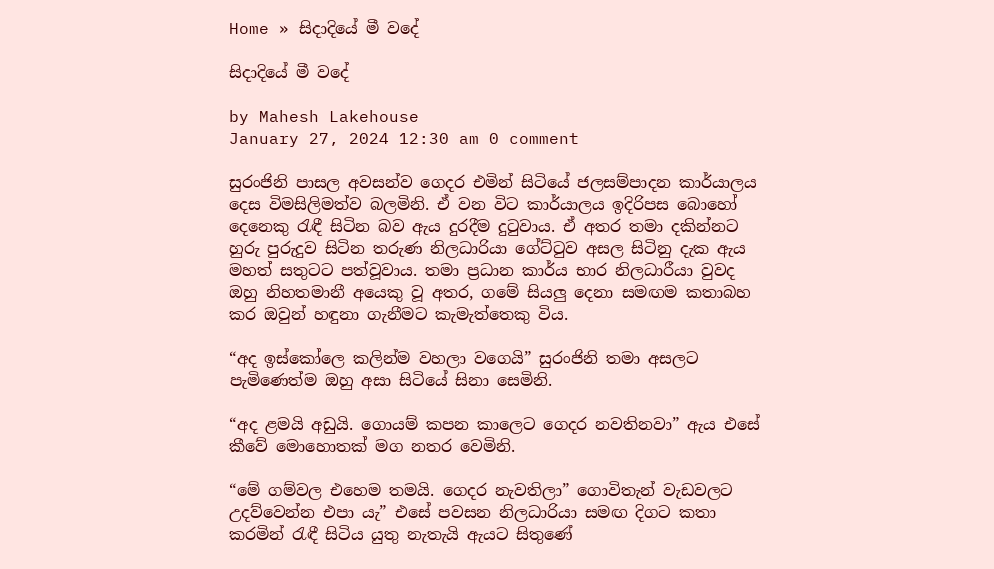Home » සිදාදියේ මී වදේ

සිදාදියේ මී වදේ

by Mahesh Lakehouse
January 27, 2024 12:30 am 0 comment

සුරංජිනි පාසල අවසන්ව ගෙදර එමින් සිටියේ ජලසම්පාදන කාර්යාලය දෙස විමසිලිමත්ව බලමිනි. ඒ වන විට කාර්යාලය ඉදිරිපස බොහෝ දෙනෙකු රැඳී සිටින බව ඇය දුරදීම දුටුවාය. ඒ අතර තමා දකින්නට හුරු පුරුදුව සිටින තරුණ නිලධාරියා ගේට්ටුව අසල සිටිනු දැක ඇය මහත් සතුටට පත්වූවාය. තමා ප්‍රධාන කාර්ය භාර නිලධාරීයා වුවද ඔහු නිහතමානී අයෙකු වූ අතර, ගමේ සියලු දෙනා සමඟම කතාබහ කර ඔවුන් හඳුනා ගැනීමට කැමැත්තෙකු විය.

“අද ඉස්කෝලෙ කලින්ම වහලා වගෙයි” සුරංජිනි තමා අසලට පැමිණෙත්ම ඔහු අසා සිටියේ සිනා සෙමිනි.

“අද ළමයි අඩුයි. ගොයම් කපන කාලෙට ගෙදර නවතිනවා” ඇය එසේ කීවේ මොහොතක් මග නතර වෙමිනි.

“මේ ගම්වල එහෙම තමයි. ගෙදර නැවතිලා” ගොවිතැන් වැඩවලට උදව්වෙන්න එපා යැ” එසේ පවසන නිලධාරියා සමඟ දිගට කතා කරමින් රැඳී සිටිය යුතු නැතැයි ඇයට සිතුණේ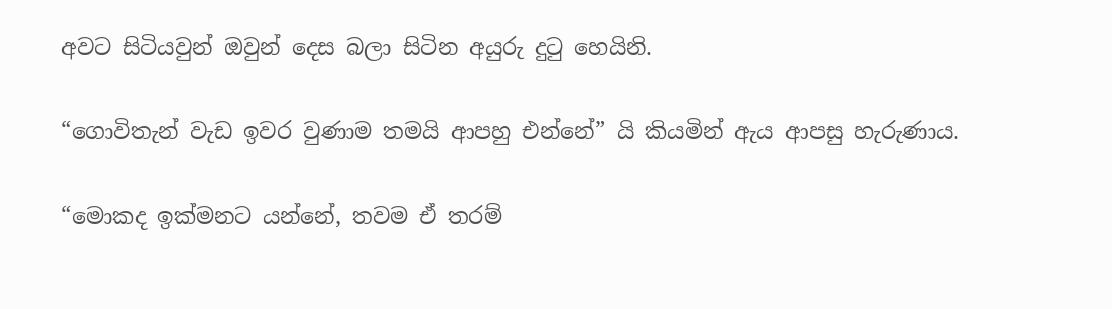අවට සිටියවුන් ඔවුන් දෙස බලා සිටින අයුරු දුටු හෙයිනි.

“ගොවිතැන් වැඩ ඉවර වුණාම තමයි ආපහු එන්නේ” යි කියමින් ඇය ආපසු හැරුණාය.

“මොකද ඉක්මනට යන්නේ, තවම ඒ තරම්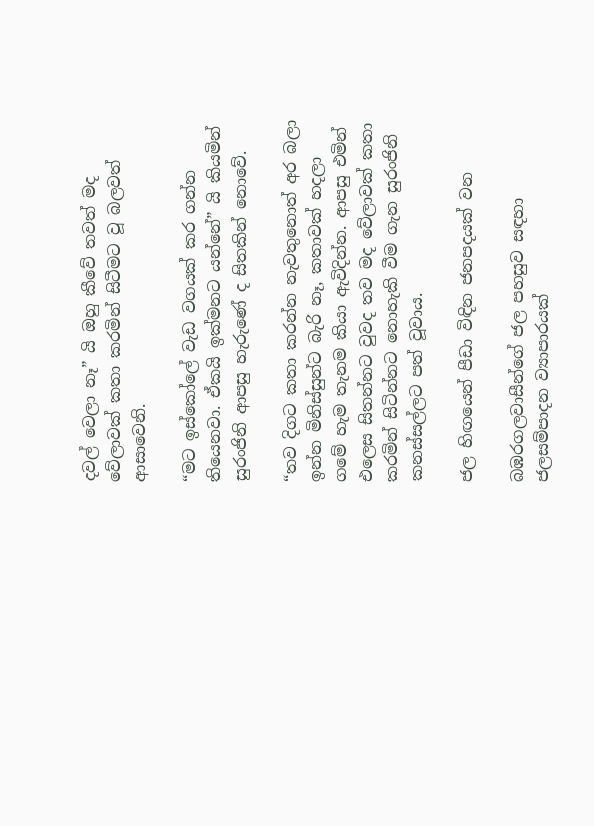දවල් වෙලා නෑ” යි ඔහු කීවේ තවත් මද වේලාවක් කතා කරමින් සිටීමට වූ බලවත් ආසාවෙනි.

“මට ඉස්කෝලේ වැඩ වගයක් කර ගන්න තියෙනවා. ඒකයි ඉක්මනට යන්නේ” යි කියමින් සුරංජිනි ආපසු හැරුණේ ද සිතකින් නොවේ.

“තව දිගට කතා කරන්න නැවතුනොත් අර බලා ඉන්න මිනිස්සුන්ට බැරි නෑ, කතාවක් හදලා ගමේ හැම තැනම කියා ඇවිදින්න. ආපසු එමින් එලෙස සිතන්නට වුවද තව මද වේලාවක් කතා කරමින් සිටින්නට නොහැකි වීම ගැන සුරංජිනි කනස්සල්ලට පත් වූවාය.

ජල හිඟයෙන් පීඩා විඳින ජනපදයක් වන

බඹරගලවාසීන්ගේ ජල පහසුව සඳහා ජලසම්පාදන ව්‍යාපාරයක්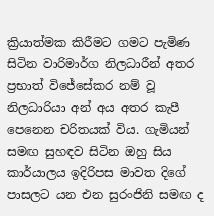ක්‍රියාත්මක කිරීමට ගමට පැමිණ සිටින වාරිමාර්ග නිලධාරීන් අතර ප්‍රභාත් විජේසේකර නම් වූ නිලධාරියා අන් අය අතර කැපී පෙනෙන චරිතයක් විය. ගැමියන් සමඟ සුහඳව සිටින ඔහු සිය කාර්යාලය ඉදිරිපස මාවත දිගේ පාසලට යන එන සුරංජිනි සමඟ ද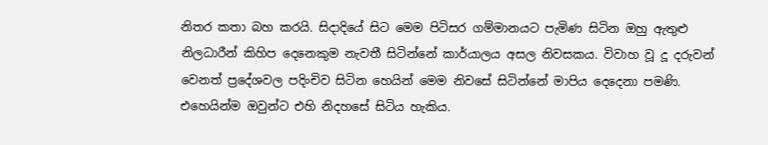නිතර කතා බහ කරයි. සිදාදියේ සිට මෙම පිටිසර ගම්මානයට පැමිණ සිටින ඔහු ඇතුළු නිලධාරීන් කිහිප දෙනෙකුම නැවතී සිටින්නේ කාර්යාලය අසල නිවසකය. විවාහ වූ දූ දරුවන් වෙනත් ප්‍රදේශවල පදිංචිව සිටින හෙයින් මෙම නිවසේ සිටින්නේ මාපිය දෙදෙනා පමණි. එහෙයින්ම ඔවුන්ට එහි නිදහසේ සිටිය හැකිය.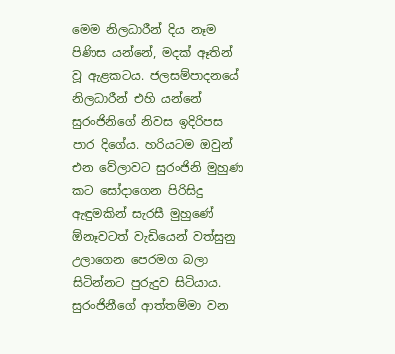මෙම නිලධාරීන් දිය නෑම පිණිස යන්නේ, මදක් ඈතින් වූ ඇළකටය. ජලසම්පාදනයේ නිලධාරීන් එහි යන්නේ සුරංජිනිගේ නිවස ඉදිරිපස පාර දිගේය. හරියටම ඔවුන් එන වේලාවට සුරංජිනි මුහුණ කට සෝදාගෙන පිරිසිදු ඇඳුමකින් සැරසී මුහුණේ ඕනෑවටත් වැඩියෙන් වත්සුනු උලාගෙන පෙරමග බලා සිටින්නට පුරුදුව සිටියාය. සුරංජිනීගේ ආත්තම්මා වන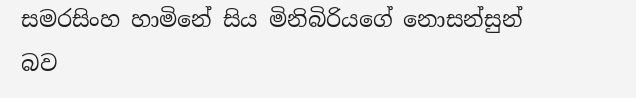සමරසිංහ හාමිනේ සිය මිනිබිරියගේ නොසන්සුන් බව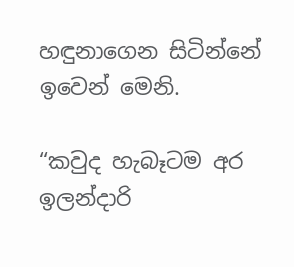හඳුනාගෙන සිටින්නේ ඉවෙන් මෙනි.

“කවුද හැබෑටම අර ඉලන්දාරි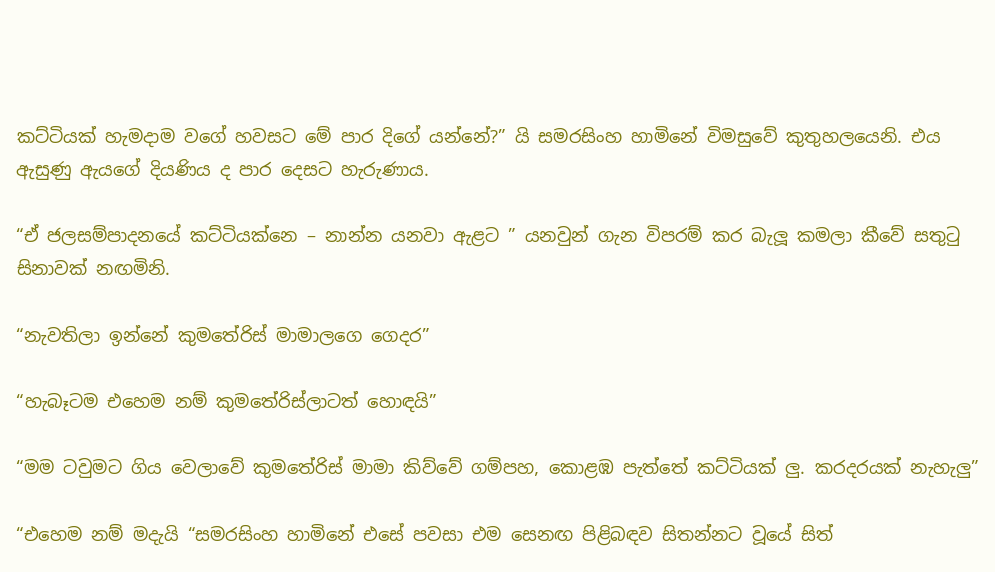කට්ටියක් හැමදාම වගේ හවසට මේ පාර දිගේ යන්නේ?” යි සමරසිංහ හාමිනේ විමසුවේ කුතුහලයෙනි. එය ඇසුණු ඇයගේ දියණිය ද පාර දෙසට හැරුණාය.

“ඒ ජලසම්පාදනයේ කට්ටියක්නෙ – නාන්න යනවා ඇළට ” යනවුන් ගැන විපරම් කර බැලූ කමලා කීවේ සතුටු සිනාවක් නඟමිනි.

“නැවතිලා ඉන්නේ කුමතේරිස් මාමාලගෙ ගෙදර”

“හැබෑටම එහෙම නම් කුමතේරිස්ලාටත් හොඳයි”

“මම ටවුමට ගිය වෙලාවේ කුමතේරිස් මාමා කිව්වේ ගම්පහ, කොළඹ පැත්තේ කට්ටියක් ලු. කරදරයක් නැහැලු”

“එහෙම නම් මදැයි “සමරසිංහ හාමිනේ එසේ පවසා එම සෙනඟ පිළිබඳව සිතන්නට වූයේ සිත්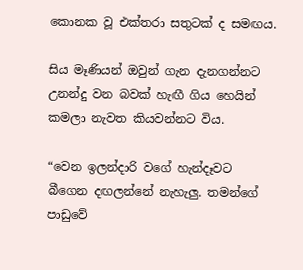කොනක වූ එක්තරා සතුටක් ද සමඟය.

සිය මෑණියන් ඔවුන් ගැන දැනගන්නට උනන්දු වන බවක් හැඟී ගිය හෙයින් කමලා නැවත කියවන්නට විය.

“වෙන ඉලන්දාරි වගේ හැන්දෑවට බීගෙන දඟලන්නේ නැහැලු. තමන්ගේ පාඩුවේ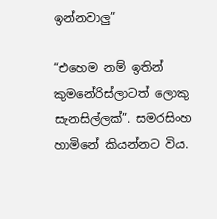ඉන්නවාලු”

“එහෙම නම් ඉතින් කුමනේරිස්ලාටත් ලොකු සැනසිල්ලක්”. සමරසිංහ හාමිනේ කියන්නට විය.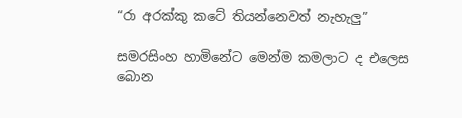“රා අරක්කු කටේ තියන්නෙවත් නැහැලු”

සමරසිංහ හාමිනේට මෙන්ම කමලාට ද එලෙස බොන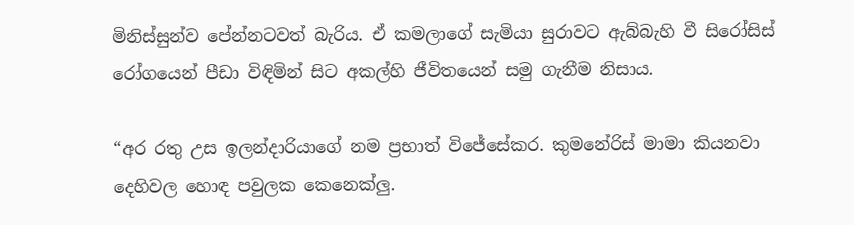මිනිස්සුන්ව පේන්නටවත් බැරිය. ඒ කමලාගේ සැමියා සුරාවට ඇබ්බැහි වී සිරෝසිස් රෝගයෙන් පීඩා විඳිමින් සිට අකල්හි ජීවිතයෙන් සමු ගැනීම නිසාය.

“අර රතු උස ඉලන්දාරියාගේ නම ප්‍රභාත් විජේසේකර. කුමනේරිස් මාමා කියනවා දෙහිවල හොඳ පවුලක කෙනෙක්ලු.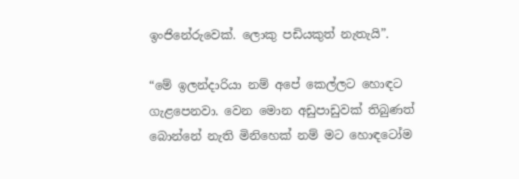ඉංජිනේරුවෙක්. ලොකු පඩියකුත් නැතැයි”.

“මේ ඉලන්දාරියා නම් අපේ කෙල්ලට හොඳට ගැළපෙනවා. වෙන මොන අඩුපාඩුවක් තිබුණත් බොන්නේ නැති මිනිහෙක් නම් මට හොඳටෝම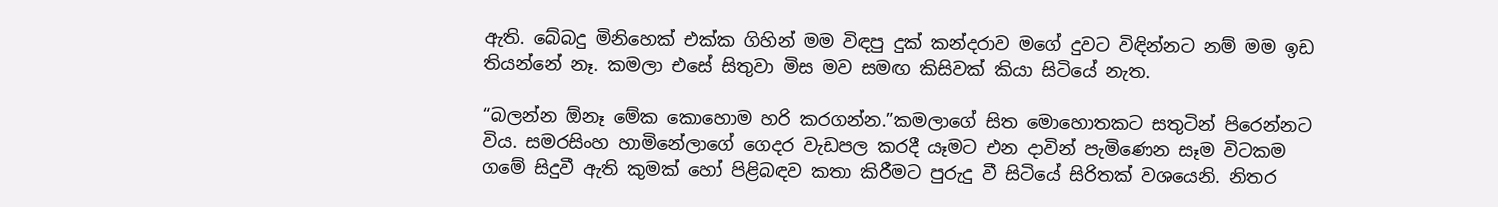ඇති. බේබදු මිනිහෙක් එක්ක ගිහින් මම විඳපු දුක් කන්දරාව මගේ දුවට විඳින්නට නම් මම ඉඩ තියන්නේ නෑ. කමලා එසේ සිතුවා මිස මව සමඟ කිසිවක් කියා සිටියේ නැත.

“බලන්න ඕනෑ මේක කොහොම හරි කරගන්න.”කමලාගේ සිත මොහොතකට සතුටින් පිරෙන්නට විය. සමරසිංහ හාමිනේලාගේ ගෙදර වැඩපල කරදී යෑමට එන දාවින් පැමිණෙන සෑම විටකම ගමේ සිදුවී ඇති කුමක් හෝ පිළිබඳව කතා කිරීමට පුරුදු වී සිටියේ සිරිතක් වශයෙනි. නිතර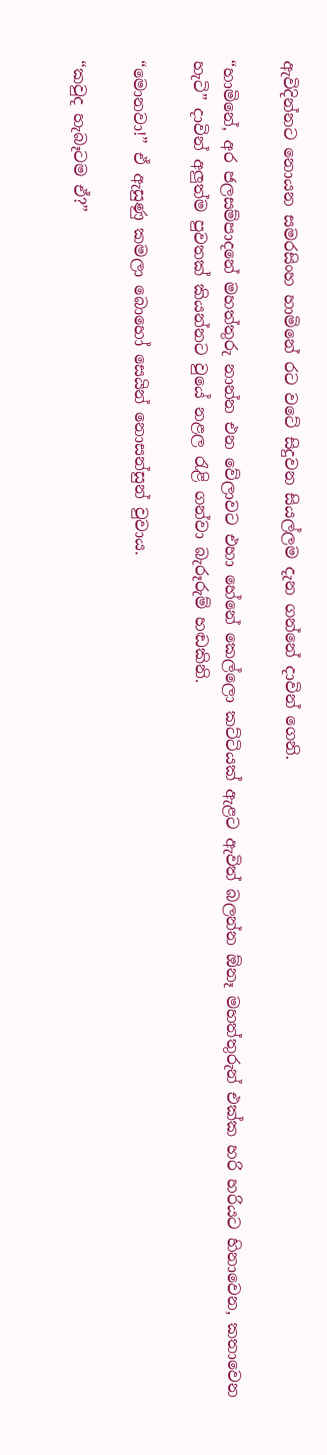ඇවිදින්නට නොයන සමරසිංහ හාමිනේ රට වටේ සිදුවන සියල්ලම දැන ගන්නේ දාවින් ගෙනි.

“හාමිනේ, අර ජලසම්පාදනේ මහත්තුරු නාන්න එන වේලාවට එහා හේනේ කෙල්ලො කට්ටියක් ඇළට ඇවිත් බලන්න ඕනෑ මහත්තුරුන් එක්ක හරි හරියට හිනාවෙන, කතාවෙන හැටි” දාවින් අලුත්ම පුවතක් කියන්නට වුයේ නළල රැළි ගන්වා බැරූරුම් හඬකිනි.

“මොනවා!” ඒ ඇසුණු කමලා බොහෝ සෙයින් නොසන්සුන් වුවාය.

“කවුද හැබෑටම ඒ?”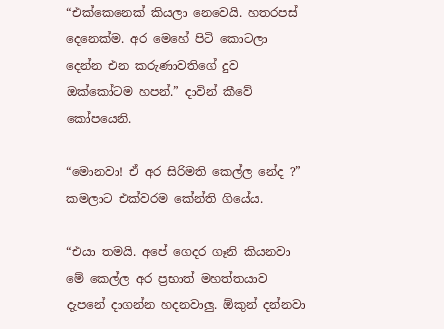“එක්කෙනෙක් කියලා නෙවෙයි. හතරපස් දෙනෙක්ම. අර මෙහේ පිටි කොටලා දෙන්න එන කරුණාවතිගේ දුව ඔක්කෝටම හපන්.” දාවින් කීවේ කෝපයෙනි.

“මොනවා! ඒ අර සිරිමති කෙල්ල නේද ?” කමලාට එක්වරම කේන්ති ගියේය.

“එයා තමයි. අපේ ගෙදර ගෑනි කියනවා මේ කෙල්ල අර ප්‍රභාත් මහත්තයාව දැපනේ දාගන්න හදනවාලු. ඕකුන් දන්නවා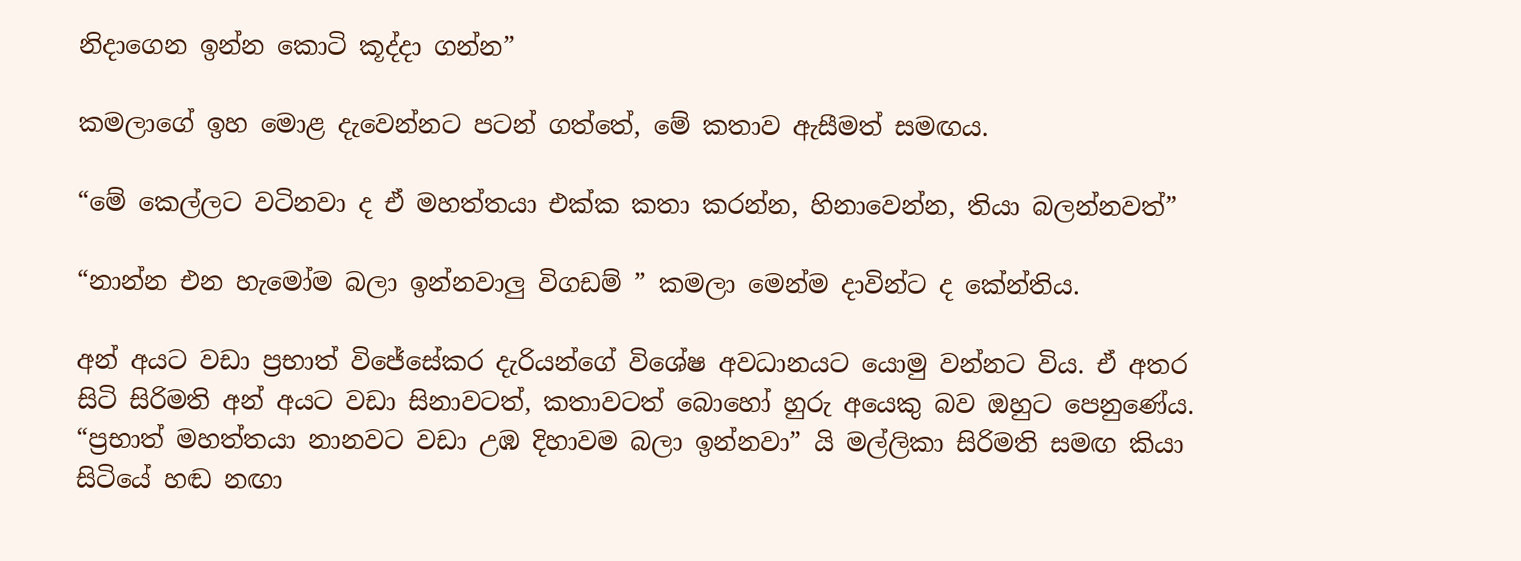නිදාගෙන ඉන්න කොටි කූද්දා ගන්න”

කමලාගේ ඉහ මොළ දැවෙන්නට පටන් ගත්තේ, මේ කතාව ඇසීමත් සමඟය.

“මේ කෙල්ලට වටිනවා ද ඒ මහත්තයා එක්ක කතා කරන්න, හිනාවෙන්න, තියා බලන්නවත්”

“නාන්න එන හැමෝම බලා ඉන්නවාලු විගඩම් ” කමලා මෙන්ම දාවින්ට ද කේන්තිය.

අන් අයට වඩා ප්‍රභාත් විජේසේකර දැරියන්ගේ විශේෂ අවධානයට යොමු වන්නට විය. ඒ අතර සිටි සිරිමති අන් අයට වඩා සිනාවටත්, කතාවටත් බොහෝ හුරු අයෙකු බව ඔහුට පෙනුණේය. “ප්‍රභාත් මහත්තයා නානවට වඩා උඹ දිහාවම බලා ඉන්නවා” යි මල්ලිකා සිරිමති සමඟ කියා සිටියේ හඬ නඟා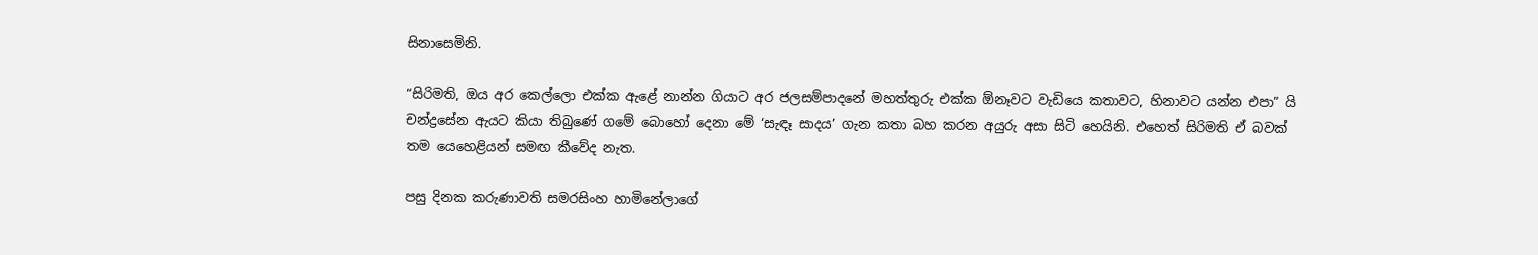සිනාසෙමිනි.

“සිරිමති, ඔය අර කෙල්ලො එක්ක ඇළේ නාන්න ගියාට අර ජලසම්පාදනේ මහත්තුරු එක්ක ඕනෑවට වැඩියෙ කතාවට, හිනාවට යන්න එපා” යි චන්ද්‍රසේන ඇයට කියා තිබුණේ ගමේ බොහෝ දෙනා මේ ‘සැඳෑ සාදය’ ගැන කතා බහ කරන අයුරු අසා සිටි හෙයිනි. එහෙත් සිරිමති ඒ බවක් තම යෙහෙළියන් සමඟ කීවේද නැත.

පසු දිනක කරුණාවති සමරසිංහ හාමිනේලාගේ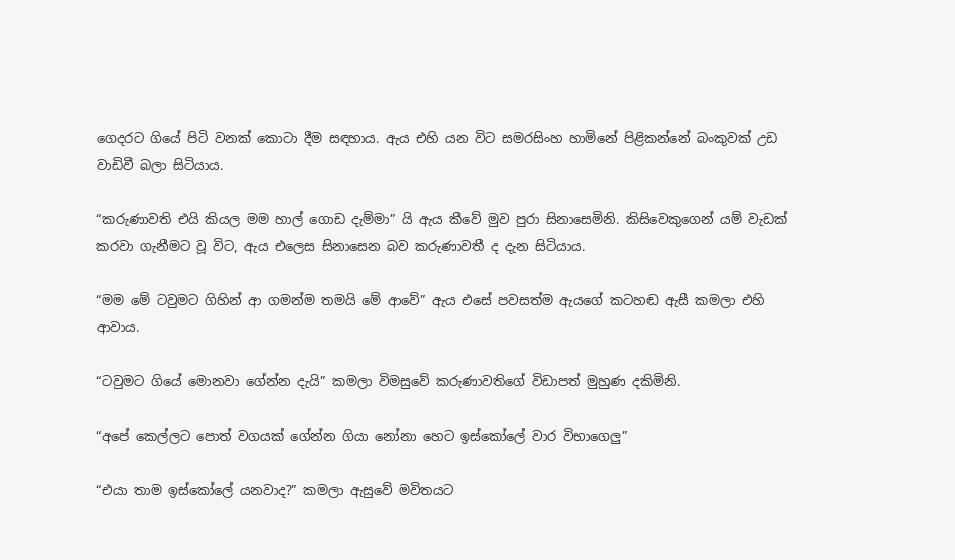ගෙදරට ගියේ පිටි වනක් කොටා දීම සඳහාය. ඇය එහි යන විට සමරසිංහ හාමිනේ පිළිකන්නේ බංකුවක් උඩ වාඩිවී බලා සිටියාය.

“කරුණාවති එයි කියල මම හාල් ගොඩ දැම්මා” යි ඇය කීවේ මුව පුරා සිනාසෙමිනි. කිසිවෙකුගෙන් යම් වැඩක් කරවා ගැනීමට වූ විට, ඇය එලෙස සිනාසෙන බව කරුණාවතී ද දැන සිටියාය.

“මම මේ ටවුමට ගිහින් ආ ගමන්ම තමයි මේ ආවේ” ඇය එසේ පවසත්ම ඇයගේ කටහඬ ඇසී කමලා එහි ආවාය.

“ටවුමට ගියේ මොනවා ගේන්න දැයි” කමලා විමසුවේ කරුණාවතිගේ විඩාපත් මුහුණ දකිමිනි.

“අපේ කෙල්ලට පොත් වගයක් ගේන්න ගියා නෝනා හෙට ඉස්කෝලේ වාර විභාගෙලු”

“එයා තාම ඉස්කෝලේ යනවාද?” කමලා ඇසුවේ මවිතයට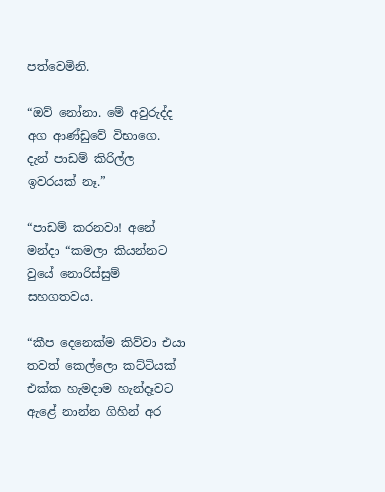පත්වෙමිනි.

“ඔව් නෝනා. මේ අවුරුද්ද අග ආණ්ඩුවේ විභාගෙ. දැන් පාඩම් කිරිල්ල ඉවරයක් නෑ.”

“පාඩම් කරනවා! අනේ මන්දා “කමලා කියන්නට වුයේ නොරිස්සුම් සහගතවය.

“කීප දෙනෙක්ම කිව්වා එයා තවත් කෙල්ලො කට්ටියක් එක්ක හැමදාම හැන්දෑවට ඇළේ නාන්න ගිහින් අර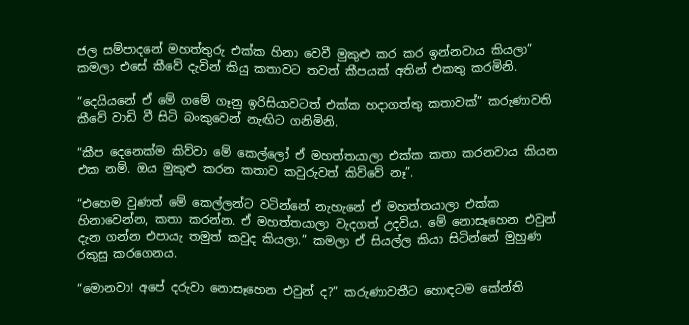ජල සම්පාදනේ මහත්තුරු එක්ක හිනා වෙවී මුකුළු කර කර ඉන්නවාය කියලා” කමලා එසේ කීවේ දැවින් කියු කතාවට තවත් කීපයක් අතින් එකතු කරමිනි.

“දෙයියනේ ඒ මේ ගමේ ගෑනු ඉරිසියාවටත් එක්ක හදාගත්තු කතාවක්” කරුණාවති කීවේ වාඩි වී සිටි බංකුවෙන් නැඟිට ගනිමිනි.

“කීප දෙනෙක්ම කිව්වා මේ කෙල්ලෝ ඒ මහත්තයාලා එක්ක කතා කරනවාය කියන එක නම්. ඔය මුකුළු කරන කතාව කවුරුවත් කිව්වේ නෑ”.

“එහෙම වුණත් මේ කෙල්ලන්ට වටින්නේ නැහැනේ ඒ මහත්තයාලා එක්ක හිනාවෙන්න, කතා කරන්න. ඒ මහත්තයාලා වැදගත් උදවිය. මේ නොසෑහෙන එවුන් දැන ගන්න එපායැ තමුත් කවුද කියලා.” කමලා ඒ සියල්ල කියා සිටින්නේ මුහුණ රකුසු කරගෙනය.

“මොනවා! අපේ දරුවා නොසෑහෙන එවුන් ද?” කරුණාවතීට හොඳටම කේන්ති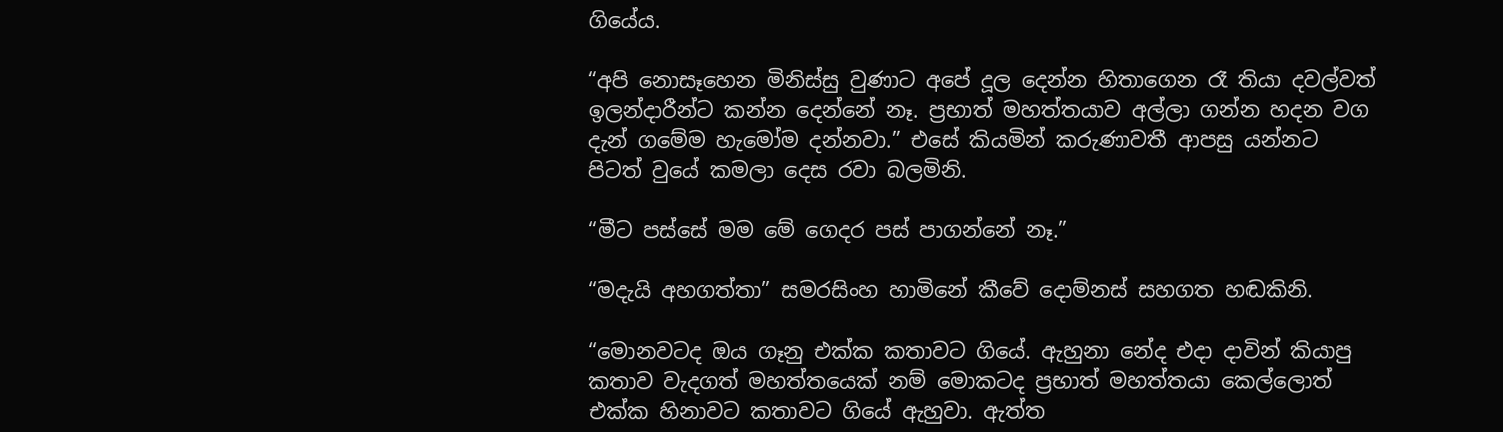ගියේය.

“අපි නොසෑහෙන මිනිස්සු වුණාට අපේ දූල දෙන්න හිතාගෙන රෑ තියා දවල්වත් ඉලන්දාරීන්ට කන්න දෙන්නේ නෑ. ප්‍රභාත් මහත්තයාව අල්ලා ගන්න හදන වග දැන් ගමේම හැමෝම දන්නවා.” එසේ කියමින් කරුණාවතී ආපසු යන්නට පිටත් වුයේ කමලා දෙස රවා බලමිනි.

“මීට පස්සේ මම මේ ගෙදර පස් පාගන්නේ නෑ.”

“මදැයි අහගත්තා” සමරසිංහ හාමිනේ කීවේ දොම්නස් සහගත හඬකිනි.

“මොනවටද ඔය ගෑනු එක්ක කතාවට ගියේ. ඇහුනා නේද එදා දාවින් කියාපු කතාව වැදගත් මහත්තයෙක් නම් මොකටද ප්‍රභාත් මහත්තයා කෙල්ලොත් එක්ක හිනාවට කතාවට ගියේ ඇහුවා. ඇත්ත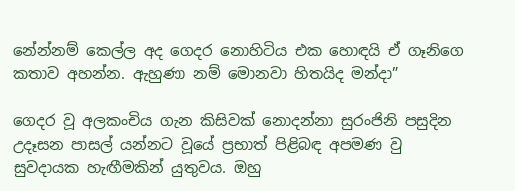නේන්නම් කෙල්ල අද ගෙදර නොහිටිය එක හොඳයි ඒ ගෑනිගෙ කතාව අහන්න. ඇහුණා නම් මොනවා හිතයිද මන්දා”

ගෙදර වූ අලකංචිය ගැන කිසිවක් නොදන්නා සුරංජිනි පසුදින උදෑසන පාසල් යන්නට වූයේ ප්‍රභාත් පිළිබඳ අපමණ වු සුවදායක හැඟීමකින් යුතුවය. ඔහු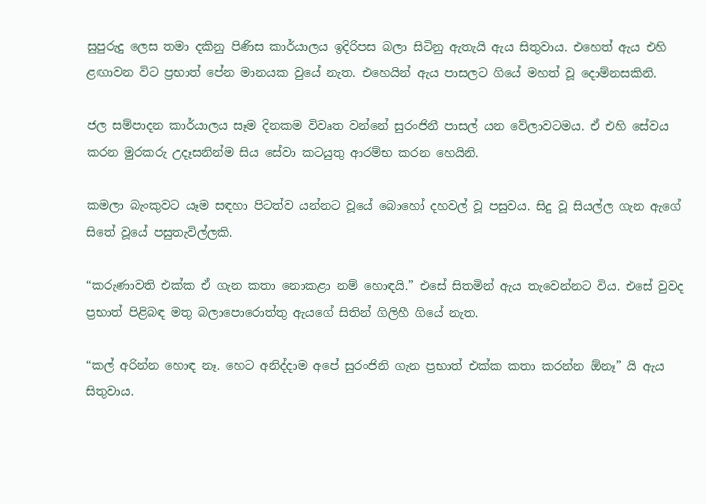සුපුරුදු ලෙස තමා දකිනු පිණිස කාර්යාලය ඉදිරිපස බලා සිටිනු ඇතැයි ඇය සිතුවාය. එහෙත් ඇය එහි ළඟාවන විට ප්‍රභාත් පේන මානයක වුයේ නැත. එහෙයින් ඇය පාසලට ගියේ මහත් වූ දොම්නසකිනි.

ජල සම්පාදන කාර්යාලය සෑම දිනකම විවෘත වන්නේ සුරංජිනී පාසල් යන වේලාවටමය. ඒ එහි සේවය කරන මුරකරු උදෑසනින්ම සිය සේවා කටයුතු ආරම්භ කරන හෙයිනි.

කමලා බැංකුවට යෑම සඳහා පිටත්ව යන්නට වූයේ බොහෝ දහවල් වූ පසුවය. සිදු වූ සියල්ල ගැන ඇගේ සිතේ වූයේ පසුතැවිල්ලකි.

“කරුණාවති එක්ක ඒ ගැන කතා නොකළා නම් හොඳයි.” එසේ සිතමින් ඇය තැවෙන්නට විය. එසේ වුවද ප්‍රභාත් පිළිබඳ මතු බලාපොරොත්තු ඇයගේ සිතින් ගිලිහී ගියේ නැත.

“කල් අරින්න හොඳ නෑ. හෙට අනිද්දාම අපේ සුරංජිනි ගැන ප්‍රභාත් එක්ක කතා කරන්න ඕනෑ” යි ඇය සිතුවාය.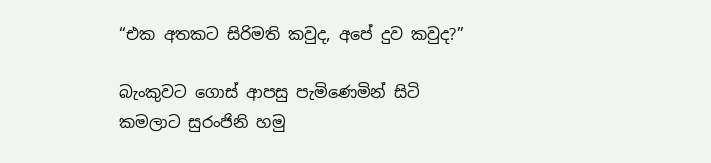“එක අතකට සිරිමති කවුද, අපේ දුව කවුද?”

බැංකුවට ගොස් ආපසු පැමිණෙමින් සිටි කමලාට සුරංජිනි හමු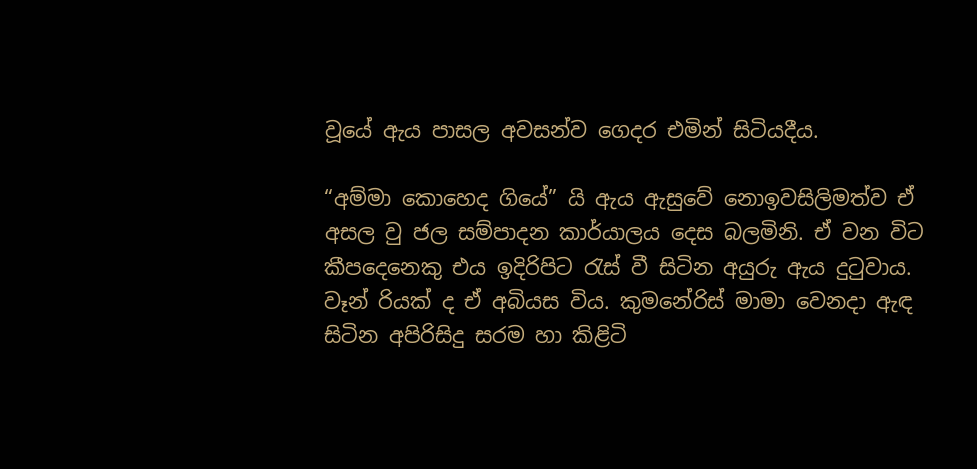වූයේ ඇය පාසල අවසන්ව ගෙදර එමින් සිටියදීය.

“අම්මා කොහෙද ගියේ” යි ඇය ඇසුවේ නොඉවසිලිමත්ව ඒ අසල වු ජල සම්පාදන කාර්යාලය දෙස බලමිනි. ඒ වන විට කීපදෙනෙකු එය ඉදිරිපිට රැස් වී සිටින අයුරු ඇය දුටුවාය. වෑන් රියක් ද ඒ අබියස විය. කුමනේරිස් මාමා වෙනදා ඇඳ සිටින අපිරිසිදු සරම හා කිළිටි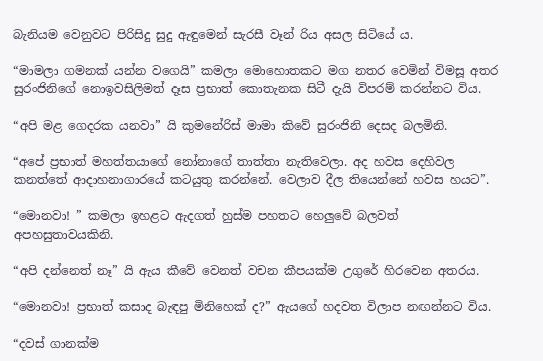බැනියම වෙනුවට පිරිසිදු සුදු ඇඳුමෙන් සැරසී වෑන් රිය අසල සිටියේ ය.

“මාමලා ගමනක් යන්න වගෙයි” කමලා මොහොතකට මග නතර වෙමින් විමසූ අතර සුරංජිනිගේ නොඉවසිලිමත් දෑස ප්‍රභාත් කොතැනක සිටී දැයි විපරම් කරන්නට විය.

“අපි මළ ගෙදරක යනවා” යි කුමනේරිස් මාමා කිවේ සුරංජිනි දෙසද බලමිනි.

“අපේ ප්‍රභාත් මහත්තයාගේ නෝනාගේ තාත්තා නැතිවෙලා. අද හවස දෙහිවල කනත්තේ ආදාහනාගාරයේ කටයුතු කරන්නේ. වෙලාව දීල තියෙන්නේ හවස හයට”.

“මොනවා! ” කමලා ඉහළට ඇදගත් හුස්ම පහතට හෙලුවේ බලවත් අපහසුතාවයකිනි.

“අපි දන්නෙත් නෑ” යි ඇය කීවේ වෙනත් වචන කීපයක්ම උගුරේ හිරවෙන අතරය.

“මොනවා! ප්‍රභාත් කසාද බැඳපු මිනිහෙක් ද?” ඇයගේ හදවත විලාප නඟන්නට විය.

“දවස් ගානක්ම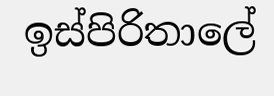ඉස්පිරිතාලේ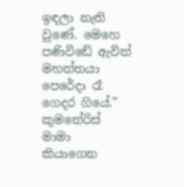ඉඳලා නැති වුණේ. මෙහෙ පණිවිඩේ ඇවිත් මහත්තයා පෙරේදා රෑ ගෙදර ගියේ.” කුමතේරිස් මාමා කියාගෙන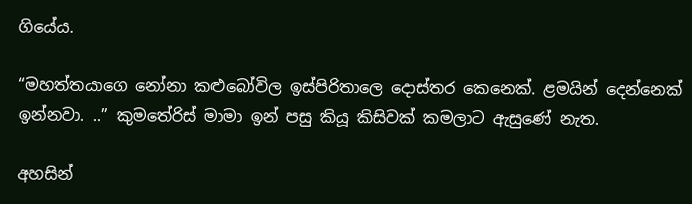ගියේය.

“මහත්තයාගෙ නෝනා කළුබෝවිල ඉස්පිරිතාලෙ දොස්තර කෙනෙක්. ළමයින් දෙන්නෙක් ඉන්නවා. ..” කුමතේරිස් මාමා ඉන් පසු කියූ කිසිවක් කමලාට ඇසුණේ නැත.

අහසින්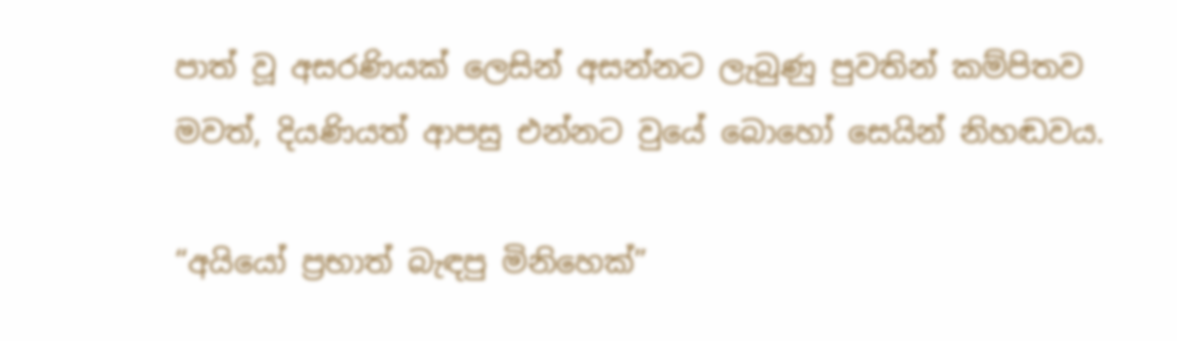පාත් වූ අසරණියක් ලෙසින් අසන්නට ලැබුණු පුවතින් කම්පිතව මවත්, දියණියත් ආපසු එන්නට වුයේ බොහෝ සෙයින් නිහඬවය.

“අයියෝ ප්‍රභාත් බැඳපු මිනිහෙක්”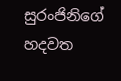සුරංජිනිගේ හදවත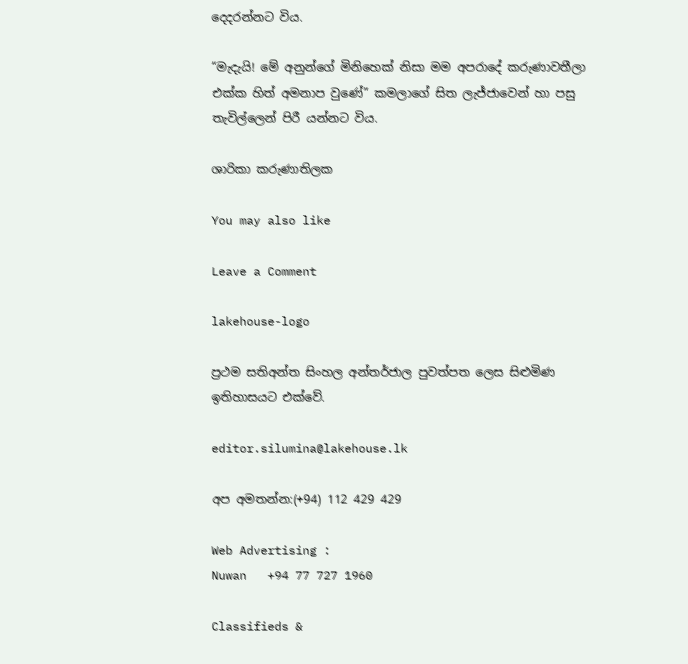දෙදරන්නට විය.

“මැදැයි! මේ අනුන්ගේ මිනිහෙක් නිසා මම අපරාදේ කරුණාවතීලා එක්ක හිත් අමනාප වුණේ” කමලාගේ සිත ලැජ්ජාවෙන් හා පසු තැවිල්ලෙන් පිරී යන්නට විය.

ශාරිකා කරුණාතිලක

You may also like

Leave a Comment

lakehouse-logo

ප්‍රථම සතිඅන්ත සිංහල අන්තර්ජාල පුවත්පත ලෙස සිළුමිණ ඉතිහාසයට එක්වේ.

editor.silumina@lakehouse.lk

අප අමතන්න:(+94) 112 429 429

Web Advertising :
Nuwan   +94 77 727 1960

Classifieds &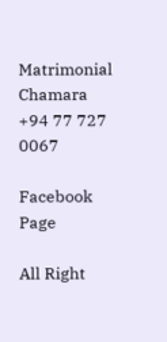Matrimonial
Chamara  +94 77 727 0067

Facebook Page

All Right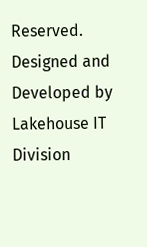Reserved. Designed and Developed by Lakehouse IT Division